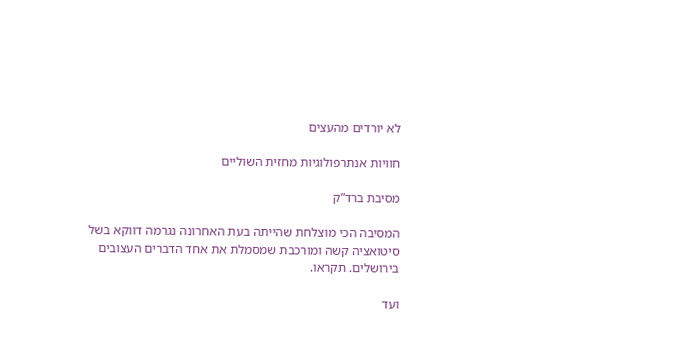לא יורדים מהעצים

חוויות אנתרפולוגיות מחזית השוליים

מסיבת ברד”ק

המסיבה הכי מוצלחת שהייתה בעת האחרונה נגרמה דווקא בשל סיטואציה קשה ומורכבת שמסמלת את אחד הדברים העצובים בירושלים. תקראו.

ועד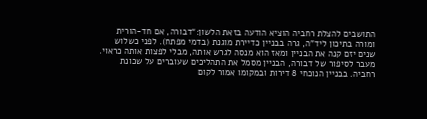התושבים להצלת רחביה הוציא הודעה בזאת הלשון:“דבורה, אם חד-הורית ומורה בתיכון ליד”ה, גרה בבניין כדיירת מוגנת (בדמי מפתח). לפני כשלוש שנים יזם קנה את הבניין ומאז הוא מנסה לגרש אותה, מבלי לפצות אותה כראוי.
מעבר לסיפור של דבורה, הבניין מסמל את התהליכים שעוברים על שכונת רחביה. בבניין הנוכחי 8 דירות ובמקומו אמור לקום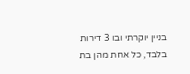בניין יוקרתי ובו 3 דירות בלבד, כל אחת מהן בת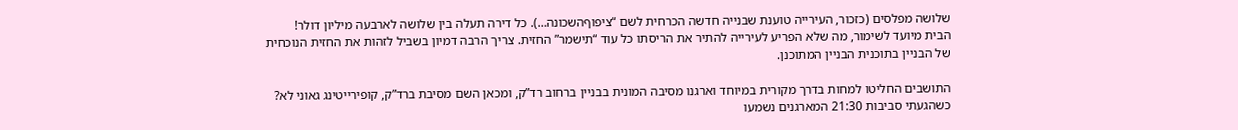שלושה מפלסים (כזכור, העירייה טוענת שבנייה חדשה הכרחית לשם “ציפוףהשכונה…). כל דירה תעלה בין שלושה לארבעה מיליון דולר!
הבית מיועד לשימור, מה שלא הפריע לעירייה להתיר את הריסתו כל עוד “תישמר” החזית. צריך הרבה דמיון בשביל לזהות את החזית הנוכחית של הבניין בתוכנית הבניין המתוכנן.

התושבים החליטו למחות בדרך מקורית במיוחד וארגנו מסיבה המונית בבניין ברחוב רד”ק, ומכאן השם מסיבת ברד”ק, קופירייטינג גאוני לא? כשהגעתי סביבות 21:30 המארגנים נשמעו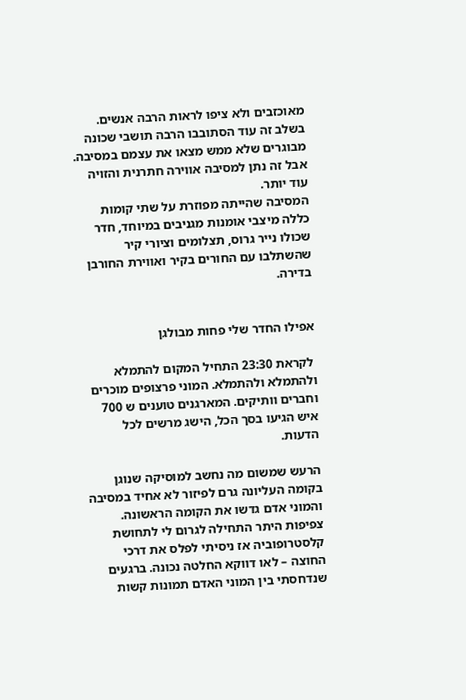מאוכזבים ולא ציפו לראות הרבה אנשים. בשלב זה עוד הסתובבו הרבה תושבי שכונה מבוגרים שלא ממש מצאו את עצמם במסיבה. אבל זה נתן למסיבה אווירה חתרנית והזויה עוד יותר.
המסיבה שהייתה מפוזרת על שתי קומות כללה מיצבי אומנות מגניבים במיוחד, חדר שכולו נייר גרוס, תצלומים וציורי קיר שהשתלבו עם החורים בקיר ואווירת החורבן בדירה.


אפילו החדר שלי פחות מבולגן

 לקראת 23:30 התחיל המקום להתמלא ולהתמלא ולהתמלא. המוני פרצופים מוכרים וחברים וותיקים. המארגנים טוענים ש 700 איש הגיעו בסך הכל, הישג מרשים לכל הדעות.

הרעש שמשום מה נחשב למוסיקה שנוגן בקומה העליונה גרם לפיזור לא אחיד במסיבה והמוני אדם גדשו את הקומה הראשונה. צפיפות היתר התחילה לגרום לי לתחושת קלסטרופוביה אז ניסיתי לפלס את דרכי החוצה – לאו דווקא החלטה נכונה. ברגעים שנדחסתי בין המוני האדם תמונות קשות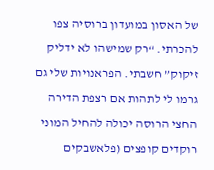של האסון במועדון ברוסיה צפו להכרתי. “רק שמישהו לא ידליק זיקוק” חשבתי. הפראנויות שלי גם גרמו לי לתהות אם רצפת הדירה החצי הרוסה יכולה להחיל המוני רוקדים קופצים (פלאשבקים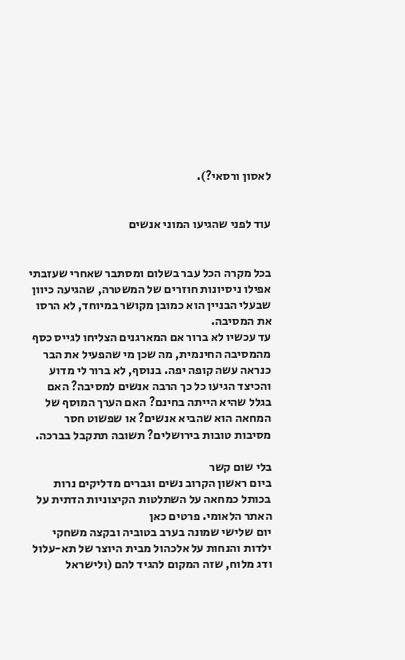לאסון ורסאי?).


עוד לפני שהגיעו המוני אנשים


בכל מקרה הכל עבר בשלום ומסתבר שאחרי שעזבתי אפילו ניסיונות חוזרים של המשטרה, שהגיעה כיוון שבעלי הבניין הוא כמובן מקושר במיוחד, לא הרסו את המסיבה.
עד עכשיו לא ברור אם המארגנים הצליחו לגייס כסף מהמסיבה החינמית, מה שכן מי שהפעיל את הבר כנראה עשה קופה יפה. בנוסף, לא ברור לי מדוע והכיצד הגיעו כל כך הרבה אנשים למסיבה? האם בגלל שהיא הייתה בחינם? האם הערך המוסף של המחאה הוא שהביא אנשים? או שפשוט חסר מסיבות טובות בירושלים? תשובה תתקבל בברכה.

בלי שום קשר
ביום ראשון הקרוב נשים וגברים מדליקים נרות בכותל כמחאה על השתלטות הקיצוניות הדתית על האתר הלאומי. פרטים כאן
יום שלישי שמונה בערב בטוביה ובקצה משחקי ילדות והנחות על אלכהול מבית היוצר של תא-עלול ודג מלוח, שזה המקום להגיד להם (ולישראל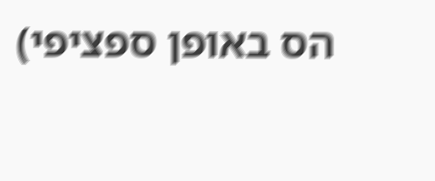הס באופן ספציפי)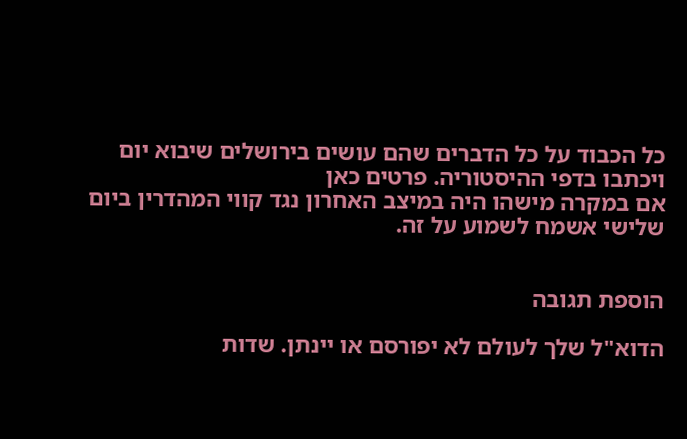כל הכבוד על כל הדברים שהם עושים בירושלים שיבוא יום ויכתבו בדפי ההיסטוריה. פרטים כאן
אם במקרה מישהו היה במיצב האחרון נגד קווי המהדרין ביום שלישי אשמח לשמוע על זה.


הוספת תגובה

הדוא"ל שלך לעולם לא יפורסם או יינתן. שדות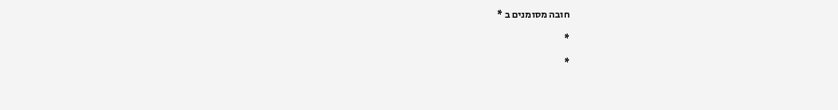חובה מסומנים ב *

*

*